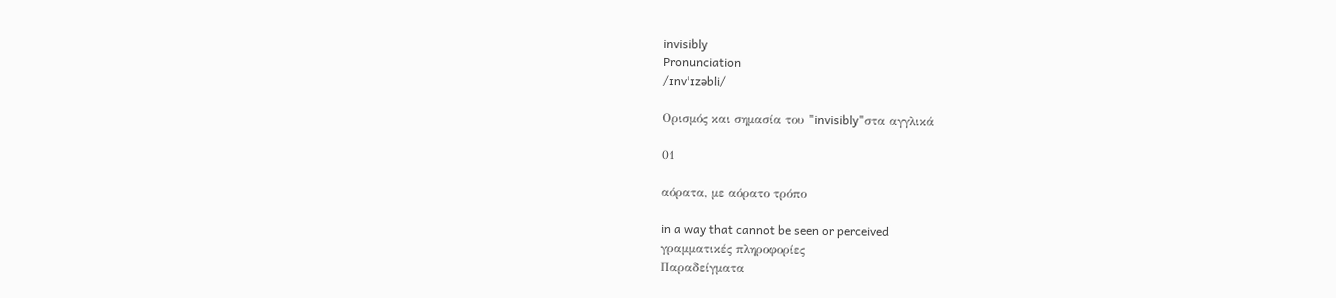invisibly
Pronunciation
/ɪnvˈɪzəbli/

Ορισμός και σημασία του "invisibly"στα αγγλικά

01

αόρατα, με αόρατο τρόπο

in a way that cannot be seen or perceived
γραμματικές πληροφορίες
Παραδείγματα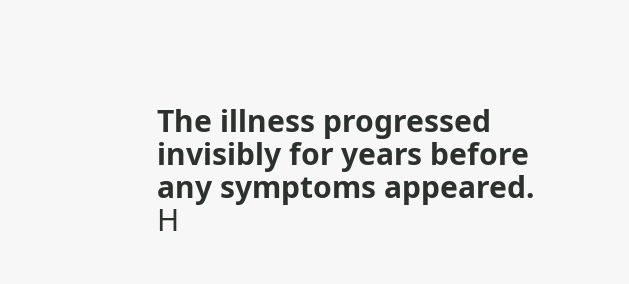The illness progressed invisibly for years before any symptoms appeared.
Η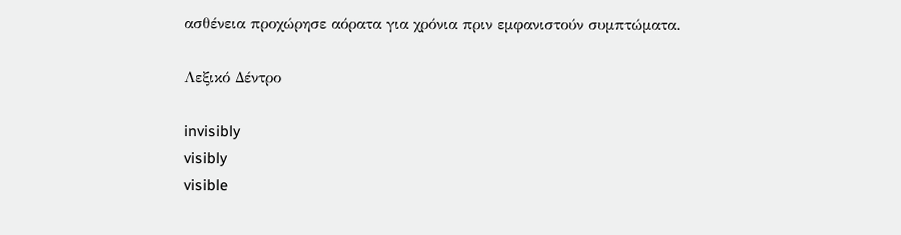ασθένεια προχώρησε αόρατα για χρόνια πριν εμφανιστούν συμπτώματα.

Λεξικό Δέντρο

invisibly
visibly
visible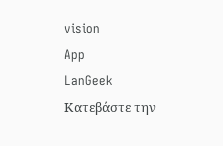vision
App
LanGeek
Κατεβάστε την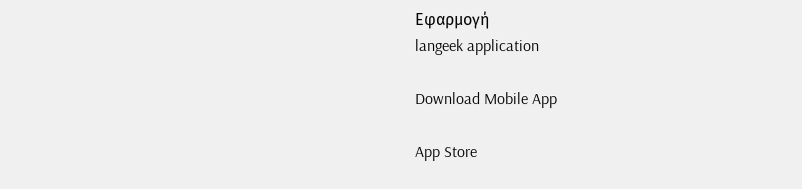Εφαρμογή
langeek application

Download Mobile App

App Store